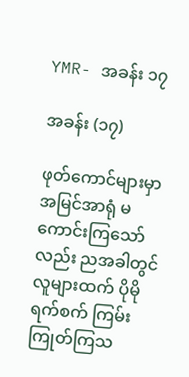YMR- အခန်း ၁၇

အခန်း (၁၇)

ဖုတ်ကောင်များမှာ အမြင်အာရုံ မကောင်းကြသော်လည်း ညအခါတွင် လူများထက် ပိုမိုရက်စက် ကြမ်းကြုတ်ကြသ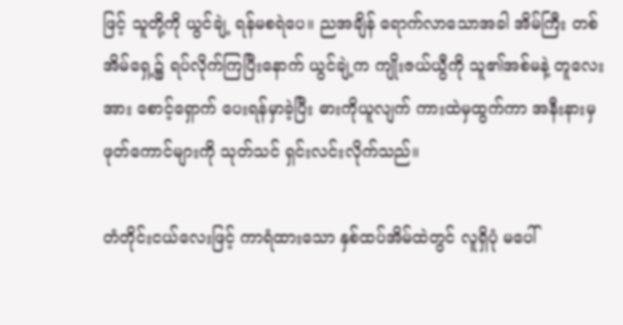ဖြင့် သူတို့ကို ယွင်ချဲ့ ရန်မစရဲပေ။ ညအချိန် ရောက်လာသောအခါ အိမ်ကြီး တစ်အိမ်ရှေ့၌ ရပ်လိုက်ကြပြီးနောက် ယွင်ချဲ့က ကျိုးဇယ်ယွီကို သူ၏အစ်မနဲ့ တူလေးအား စောင့်ရှောက် ပေးရန်မှာခဲ့ပြီး ဓားကိုယူလျက် ကားထဲမှထွက်ကာ အနီးနားမှ ဖုတ်ကောင်များကို သုတ်သင် ရှင်းလင်းလိုက်သည်။

တံတိုင်းငယ်လေးဖြင့် ကာရံထားသော နှစ်ထပ်အိမ်ထဲတွင် လူရှိပုံ မပေါ်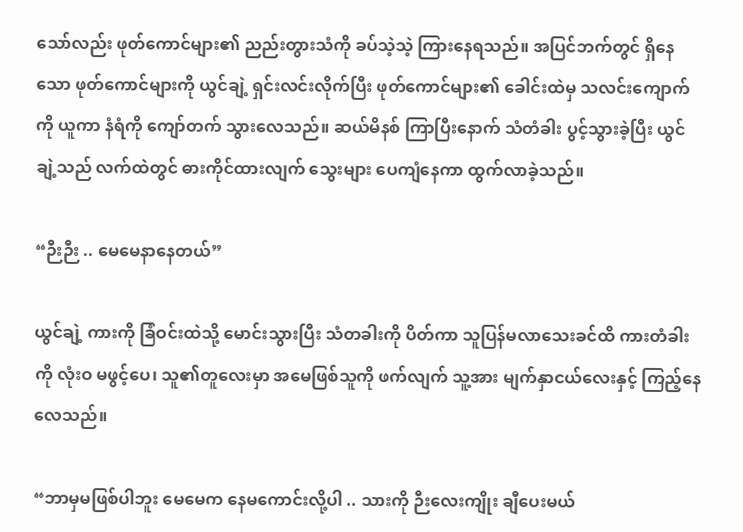သော်လည်း ဖုတ်ကောင်များ၏ ညည်းတွားသံကို ခပ်သဲ့သဲ့ ကြားနေရသည်။ အပြင်ဘက်တွင် ရှိနေသော ဖုတ်ကောင်များကို ယွင်ချဲ့ ရှင်းလင်းလိုက်ပြီး ဖုတ်ကောင်များ၏ ခေါင်းထဲမှ သလင်းကျောက်ကို ယူကာ နံရံကို ကျော်တက် သွားလေသည်။ ဆယ်မိနစ် ကြာပြီးနောက် သံတံခါး ပွင့်သွားခဲ့ပြီး ယွင်ချဲ့သည် လက်ထဲတွင် ဓားကိုင်ထားလျက် သွေးများ ပေကျံနေကာ ထွက်လာခဲ့သည်။

“ဉီးဉီး .. မေမေနာနေတယ်”

ယွင်ချဲ့ ကားကို ခြံဝင်းထဲသို့ မောင်းသွားပြီး သံတခါးကို ပိတ်ကာ သူပြန်မလာသေးခင်ထိ ကားတံခါးကို လုံးဝ မဖွင့်ပေ၊ သူ၏တူလေးမှာ အမေဖြစ်သူကို ဖက်လျက် သူ့အား မျက်နှာငယ်လေးနှင့် ကြည့်နေလေသည်။

“ဘာမှမဖြစ်ပါဘူး မေမေက နေမကောင်းလို့ပါ .. သားကို ဉီးလေးကျိုး ချီပေးမယ်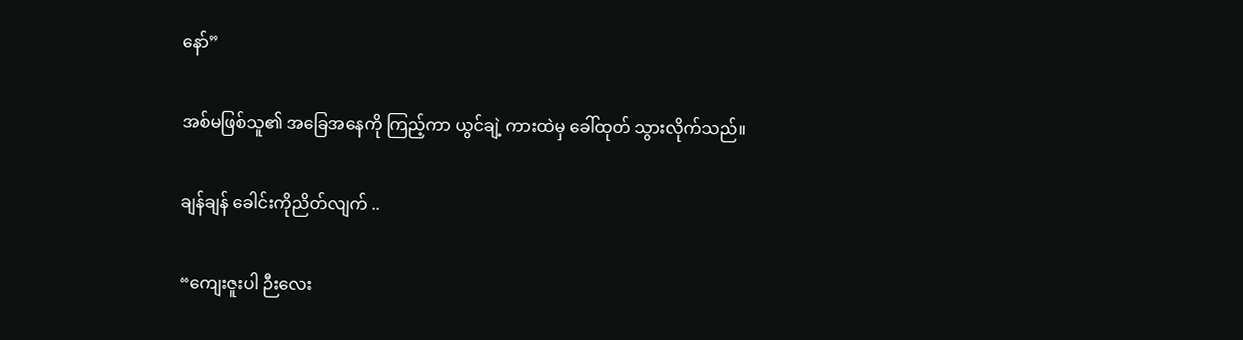နော်”

အစ်မဖြစ်သူ၏ အခြေအနေကို ကြည့်ကာ ယွင်ချဲ့ ကားထဲမှ ခေါ်ထုတ် သွားလိုက်သည်။

ချန်ချန် ခေါင်းကိုညိတ်လျက် ..

“ကျေးဇူးပါ ဉီးလေး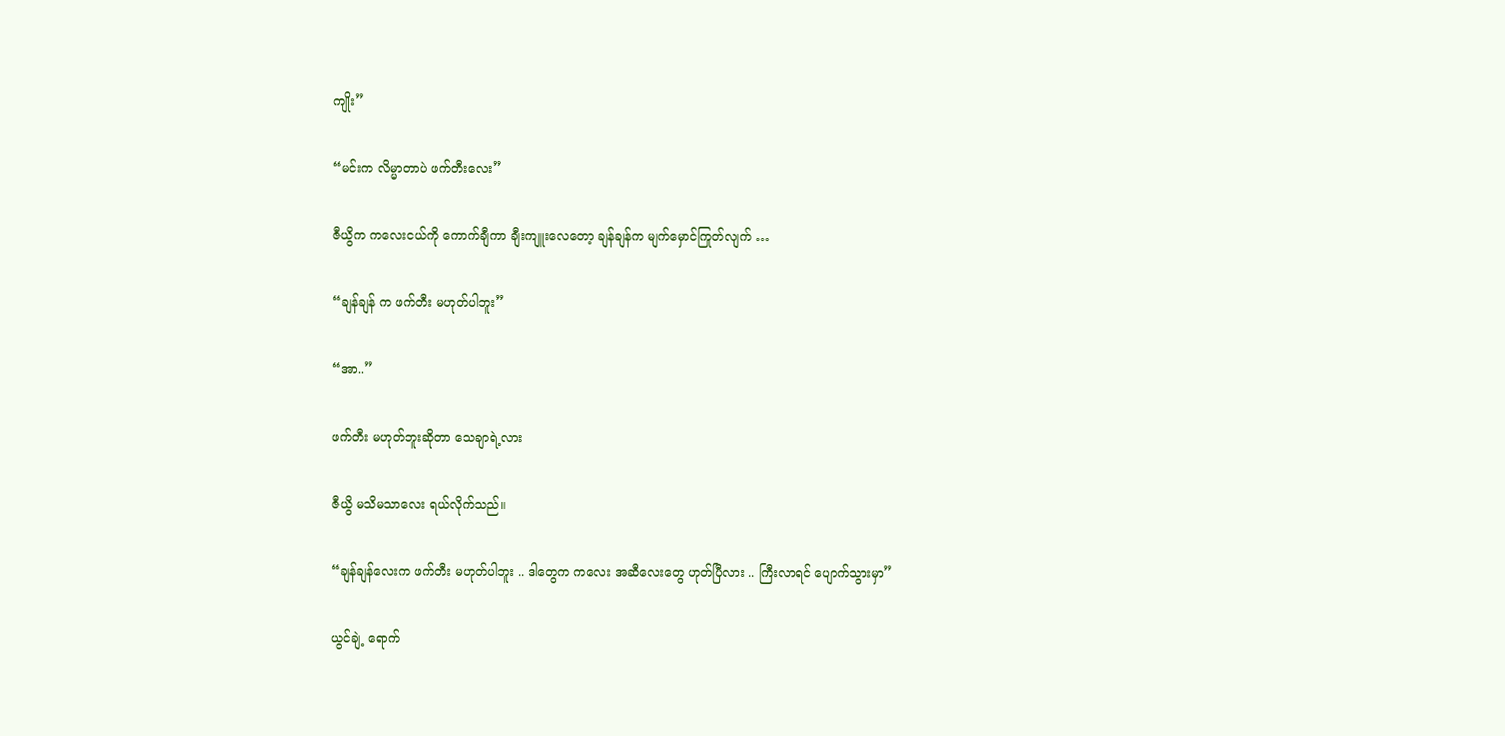ကျိုး”

“မင်းက လိမ္မာတာပဲ ဖက်တီးလေး”

ဇီယွိက ကလေးငယ်ကို ကောက်ချီကာ ချီးကျူးလေတော့ ချန်ချန်က မျက်မှောင်ကြုတ်လျက် …

“ချန်ချန် က ဖက်တီး မဟုတ်ပါဘူး”

“အာ..”

ဖက်တီး မဟုတ်ဘူးဆိုတာ သေချာရဲ့လား

ဇီယွိ မသိမသာလေး ရယ်လိုက်သည်။

“ချန်ချန်လေးက ဖက်တီး မဟုတ်ပါဘူး .. ဒါတွေက ကလေး အဆီလေးတွေ ဟုတ်ပြီလား .. ကြီးလာရင် ပျောက်သွားမှာ”

ယွင်ချဲ့ ရောက်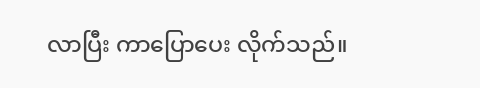လာပြီး ကာပြောပေး လိုက်သည်။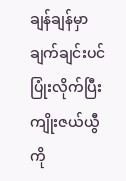ချန်ချန်မှာ ချက်ချင်းပင် ပြုံးလိုက်ပြီး ကျိုးဇယ်ယွီကို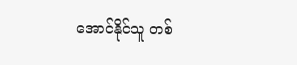အောင်နိုင်သူ တစ်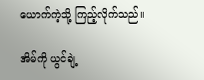ယောက်ကဲ့သို့ ကြည့်လိုက်သည်။

အိမ်ကို ယွင်ချဲ့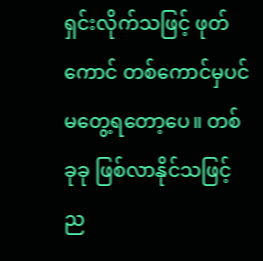ရှင်းလိုက်သဖြင့် ဖုတ်ကောင် တစ်ကောင်မှပင် မတွေ့ရတော့ပေ။ တစ်ခုခု ဖြစ်လာနိုင်သဖြင့် ည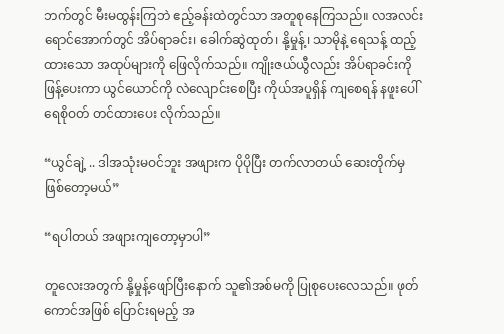ဘက်တွင် မီးမထွန်းကြဘဲ ဧည့်ခန်းထဲတွင်သာ အတူစုနေကြသည်။ လအလင်းရောင်အောက်တွင် အိပ်ရာခင်း၊ ခေါက်ဆွဲထုတ်၊ နို့မှုန့်၊ သာမိုနဲ့ ရေသန့် ထည့်ထားသော အထုပ်များကို ဖြေလိုက်သည်။ ကျိုးဇယ်ယွီလည်း အိပ်ရာခင်းကို ဖြန့်ပေးကာ ယွင်ယောင်ကို လဲလျောင်းစေပြီး ကိုယ်အပူရှိန် ကျစေရန် နဖူးပေါ် ရေစိုဝတ် တင်ထားပေး လိုက်သည်။

“ယွင်ချဲ့ .. ဒါအသုံးမဝင်ဘူး အဖျားက ပိုပိုပြီး တက်လာတယ် ဆေးတိုက်မှ ဖြစ်တော့မယ်”

“ရပါတယ် အဖျားကျတော့မှာပါ”

တူလေးအတွက် နို့မှုန့်ဖျော်ပြီးနောက် သူ၏အစ်မကို ပြုစုပေးလေသည်။ ဖုတ်ကောင်အဖြစ် ပြောင်းရမည့် အ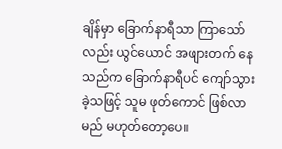ချိန်မှာ ခြောက်နာရီသာ ကြာသော်လည်း ယွင်ယောင် အဖျားတက် နေသည်က ခြောက်နာရီပင် ကျော်သွားခဲ့သဖြင့် သူမ ဖုတ်ကောင် ဖြစ်လာမည် မဟုတ်တော့ပေ။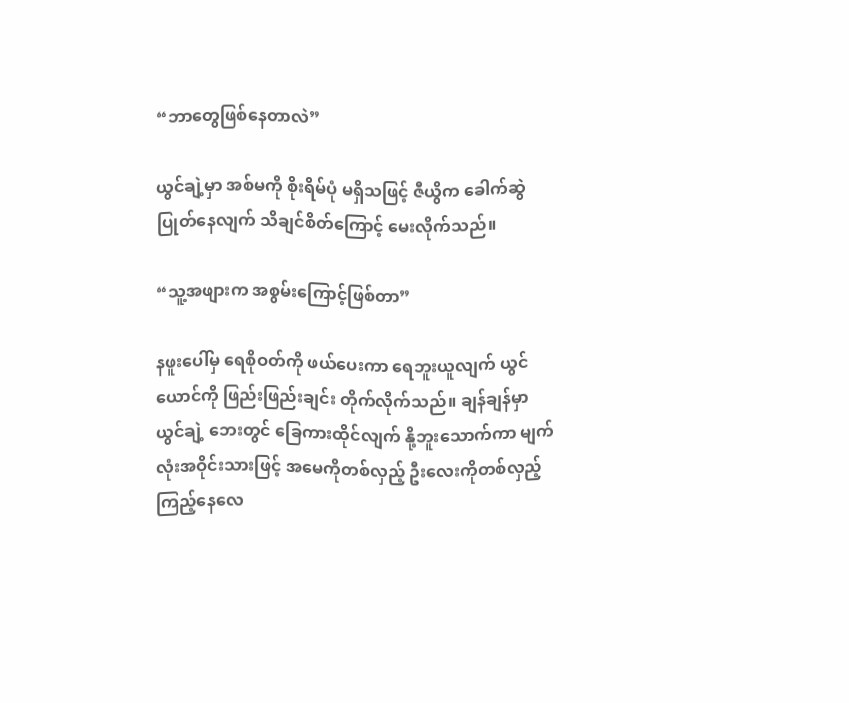“ဘာတွေဖြစ်နေတာလဲ”

ယွင်ချဲ့မှာ အစ်မကို စိုးရိမ်ပုံ မရှိသဖြင့် ဇီယွိက ခေါက်ဆွဲပြုတ်နေလျက် သိချင်စိတ်ကြောင့် မေးလိုက်သည်။

“သူ့အဖျားက အစွမ်းကြောင့်ဖြစ်တာ”

နဖူးပေါ်မှ ရေစိုဝတ်ကို ဖယ်ပေးကာ ရေဘူးယူလျက် ယွင်ယောင်ကို ဖြည်းဖြည်းချင်း တိုက်လိုက်သည်။ ချန်ချန်မှာ ယွင်ချဲ့ ဘေးတွင် ခြေကားထိုင်လျက် နို့ဘူးသောက်ကာ မျက်လုံးအဝိုင်းသားဖြင့် အမေကိုတစ်လှည့် ဦးလေးကိုတစ်လှည့် ကြည့်နေလေ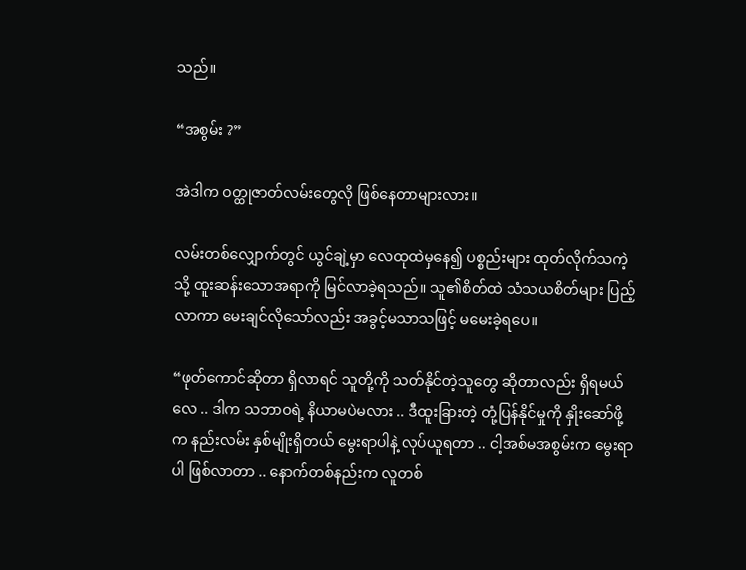သည်။

“အစွမ်း ?”

အဲဒါက ဝတ္ထုဇာတ်လမ်းတွေလို ဖြစ်နေတာများလား။

လမ်းတစ်လျှောက်တွင် ယွင်ချဲ့မှာ လေထုထဲမှနေ၍ ပစ္စည်းများ ထုတ်လိုက်သကဲ့သို့ ထူးဆန်းသောအရာကို မြင်လာခဲ့ရသည်။ သူ၏စိတ်ထဲ သံသယစိတ်များ ပြည့်လာကာ မေးချင်လိုသော်လည်း အခွင့်မသာသဖြင့် မမေးခဲ့ရပေ။

“ဖုတ်ကောင်ဆိုတာ ရှိလာရင် သူတို့ကို သတ်နိုင်တဲ့သူတွေ ဆိုတာလည်း ရှိရမယ်လေ .. ဒါက သဘာဝရဲ့ နိယာမပဲမလား .. ဒီထူးခြားတဲ့ တုံ့ပြန်နိုင်မှုကို နှိုးဆော်ဖို့က နည်းလမ်း နှစ်မျိုးရှိတယ် မွေးရာပါနဲ့ လုပ်ယူရတာ .. ငါ့အစ်မအစွမ်းက မွေးရာပါ ဖြစ်လာတာ .. နောက်တစ်နည်းက လူတစ်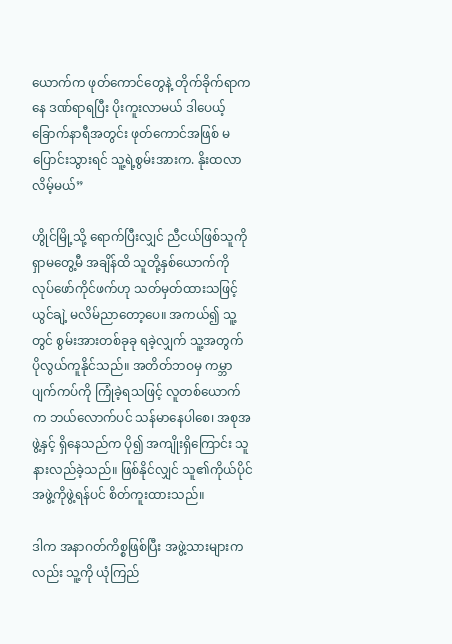ယောက်က ဖုတ်ကောင်တွေနဲ့ တိုက်ခိုက်ရာကနေ ဒဏ်ရာရပြီး ပိုးကူးလာမယ် ဒါပေယ့် ခြောက်နာရီအတွင်း ဖုတ်ကောင်အဖြစ် မပြောင်းသွားရင် သူ့ရဲ့စွမ်းအားက. နိုးထလာလိမ့်မယ်”

ဟွိုင်မြို့သို့ ရောက်ပြီးလျှင် ညီငယ်ဖြစ်သူကို ရှာမတွေ့မီ အချိန်ထိ သူတို့နှစ်ယောက်ကို လုပ်ဖော်ကိုင်ဖက်ဟု သတ်မှတ်ထားသဖြင့် ယွင်ချဲ့ မလိမ်ညာတော့ပေ။ အကယ်၍ သူ့တွင် စွမ်းအားတစ်ခုခု ရခဲ့လျှက် သူ့အတွက် ပိုလွယ်ကူနိုင်သည်။ အတိတ်ဘဝမှ ကမ္ဘာပျက်ကပ်ကို ကြုံခဲ့ရသဖြင့် လူတစ်ယောက်က ဘယ်လောက်ပင် သန်မာနေပါစေ၊ အစုအဖွဲ့နှင့် ရှိနေသည်က ပို၍ အကျိုးရှိကြောင်း သူနားလည်ခဲ့သည်။ ဖြစ်နိုင်လျှင် သူ၏ကိုယ်ပိုင် အဖွဲ့ကိုဖွဲ့ရန်ပင် စိတ်ကူးထားသည်။

ဒါက အနာဂတ်ကိစ္စဖြစ်ပြီး အဖွဲ့သားများကလည်း သူ့ကို ယုံကြည်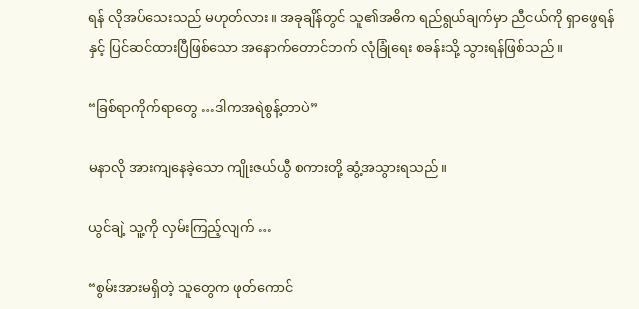ရန် လိုအပ်သေးသည် မဟုတ်လား။ အခုချိန်တွင် သူ၏အဓိက ရည်ရွယ်ချက်မှာ ညီငယ်ကို ရှာဖွေရန်နှင့် ပြင်ဆင်ထားပြီဖြစ်သော အနောက်တောင်ဘက် လုံခြုံရေး စခန်းသို့ သွားရန်ဖြစ်သည်။

“ခြစ်ရာကိုက်ရာတွေ …ဒါကအရဲစွန့်တာပဲ”

မနာလို အားကျနေခဲ့သော ကျိုးဇယ်ယွီ စကားတို့ ဆွံ့အသွားရသည်။

ယွင်ချဲ့ သူ့ကို လှမ်းကြည့်လျက် …

“စွမ်းအားမရှိတဲ့ သူတွေက ဖုတ်ကောင်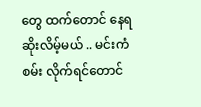တွေ ထက်တောင် နေရဆိုးလိမ့်မယ် .. မင်းကံစမ်း လိုက်ရင်တောင်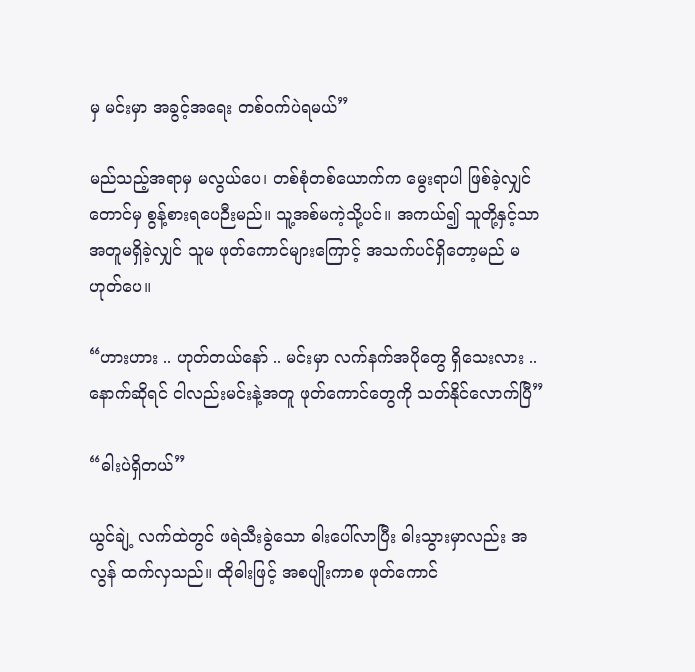မှ မင်းမှာ အခွင့်အရေး တစ်ဝက်ပဲရမယ်”

မည်သည့်အရာမှ မလွယ်ပေ၊ တစ်စုံတစ်ယောက်က မွေးရာပါ ဖြစ်ခဲ့လျှင်တောင်မှ စွန့်စားရပေဉီးမည်။ သူ့အစ်မကဲ့သို့ပင်။ အကယ်၍ သူတို့နှင့်သာ အတူမရှိခဲ့လျှင် သူမ ဖုတ်ကောင်များကြောင့် အသက်ပင်ရှိတော့မည် မဟုတ်ပေ။

“ဟားဟား .. ဟုတ်တယ်နော် .. မင်းမှာ လက်နက်အပိုတွေ ရှိသေးလား .. နောက်ဆိုရင် ငါလည်းမင်းနဲ့အတူ ဖုတ်ကောင်တွေကို သတ်နိုင်လောက်ပြီ”

“ဓါးပဲရှိတယ်”

ယွင်ချဲ့ လက်ထဲတွင် ဖရဲသီးခွဲသော ဓါးပေါ်လာပြီး ဓါးသွားမှာလည်း အလွန် ထက်လှသည်။ ထိုဓါးဖြင့် အစပျိုးကာစ ဖုတ်ကောင်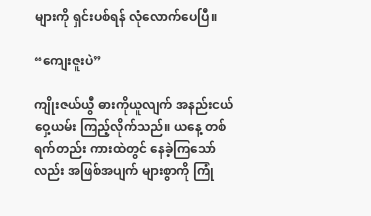များကို ရှင်းပစ်ရန် လုံလောက်ပေပြီ။

“ကျေးဇူးပဲ”

ကျိုးဇယ်ယွီ ဓားကိုယူလျက် အနည်းငယ် ဝှေ့ယမ်း ကြည့်လိုက်သည်။ ယနေ့ တစ်ရက်တည်း ကားထဲတွင် နေခဲ့ကြသော်လည်း အဖြစ်အပျက် များစွာကို ကြုံ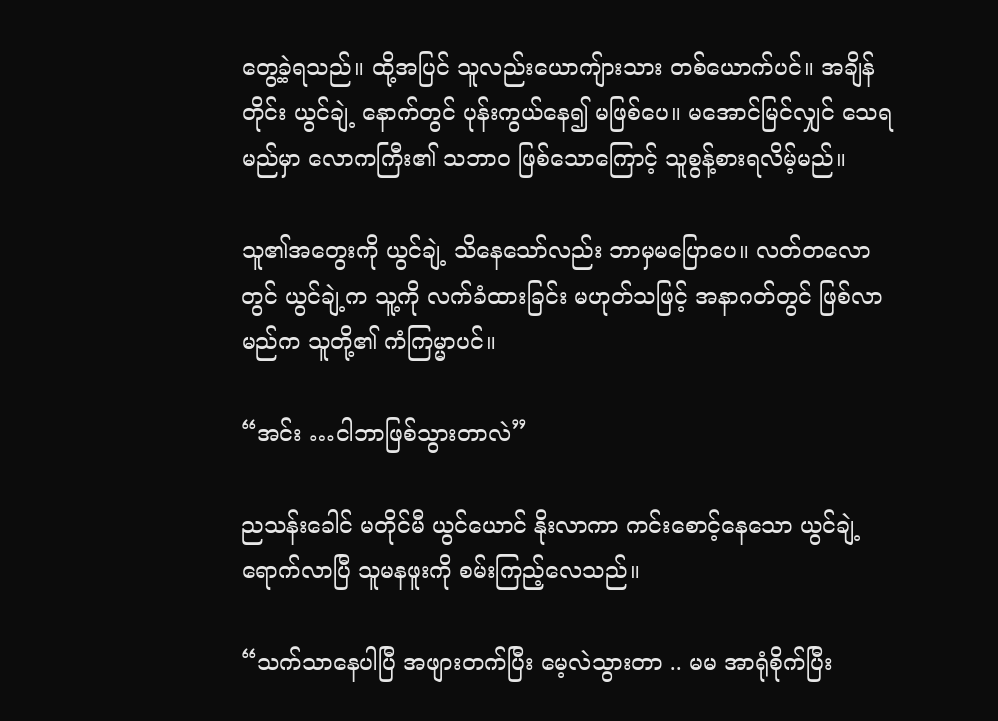တွေ့ခဲ့ရသည်။ ထို့အပြင် သူလည်းယောကျ်ားသား တစ်ယောက်ပင်။ အချိန်တိုင်း ယွင်ချဲ့ နောက်တွင် ပုန်းကွယ်နေ၍ မဖြစ်ပေ။ မအောင်မြင်လျှင် သေရမည်မှာ လောကကြီး၏ သဘာဝ ဖြစ်သောကြောင့် သူစွန့်စားရလိမ့်မည်။

သူ၏အတွေးကို ယွင်ချဲ့ သိနေသော်လည်း ဘာမှမပြောပေ။ လတ်တလောတွင် ယွင်ချဲ့က သူ့ကို လက်ခံထားခြင်း မဟုတ်သဖြင့် အနာဂတ်တွင် ဖြစ်လာမည်က သူတို့၏ ကံကြမ္မာပင်။

“အင်း …ငါဘာဖြစ်သွားတာလဲ”

ညသန်းခေါင် မတိုင်မီ ယွင်ယောင် နိုးလာကာ ကင်းစောင့်နေသော ယွင်ချဲ့ ရောက်လာပြီ သူမနဖူးကို စမ်းကြည့်လေသည်။

“သက်သာနေပါပြီ အဖျားတက်ပြီး မေ့လဲသွားတာ .. မမ အာရုံစိုက်ပြီး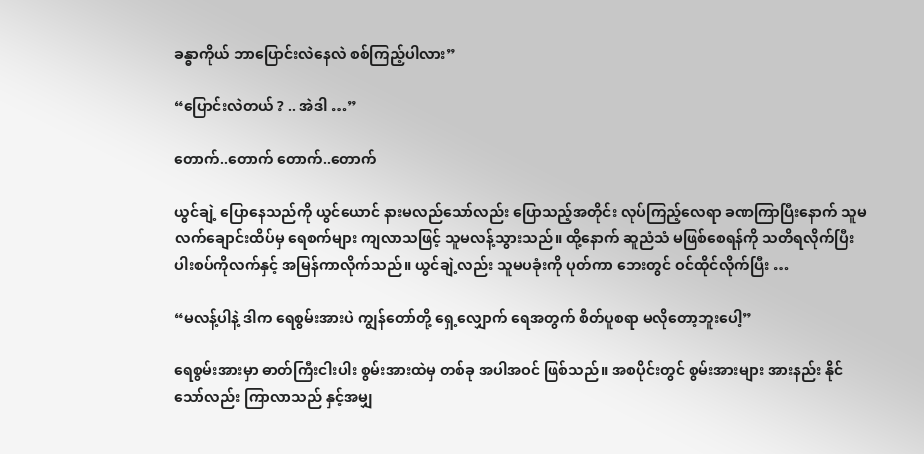ခန္ဓာကိုယ် ဘာပြောင်းလဲနေလဲ စစ်ကြည့်ပါလား”

“ပြောင်းလဲတယ် ? .. အဲဒါ …”

တောက်..တောက် တောက်..တောက်

ယွင်ချဲ့ ပြောနေသည်ကို ယွင်ယောင် နားမလည်သော်လည်း ပြောသည့်အတိုင်း လုပ်ကြည့်လေရာ ခဏကြာပြီးနောက် သူမလက်ချောင်းထိပ်မှ ရေစက်များ ကျလာသဖြင့် သူမလန့်သွားသည်။ ထို့နောက် ဆူညံသံ မဖြစ်စေရန်ကို သတိရလိုက်ပြီး ပါးစပ်ကိုလက်နှင့် အမြန်ကာလိုက်သည်။ ယွင်ချဲ့လည်း သူမပခုံးကို ပုတ်ကာ ဘေးတွင် ဝင်ထိုင်လိုက်ပြီး …

“မလန့်ပါနဲ့ ဒါက ရေစွမ်းအားပဲ ကျွန်တော်တို့ ရှေ့လျှောက် ရေအတွက် စိတ်ပူစရာ မလိုတော့ဘူးပေါ့”

ရေစွမ်းအားမှာ ဓာတ်ကြီးငါးပါး စွမ်းအားထဲမှ တစ်ခု အပါအဝင် ဖြစ်သည်။ အစပိုင်းတွင် စွမ်းအားများ အားနည်း နိုင်သော်လည်း ကြာလာသည် နှင့်အမျှ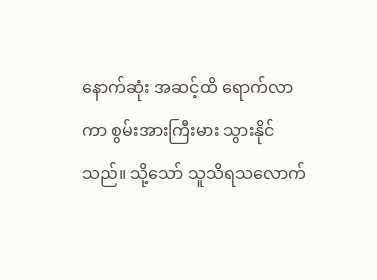နောက်ဆုံး အဆင့်ထိ ရောက်လာကာ စွမ်းအားကြီးမား သွားနိုင်သည်။ သို့သော် သူသိရသလောက်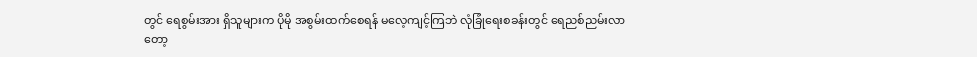တွင် ရေစွမ်းအား ရှိသူများက ပိုမို အစွမ်းထက်စေရန် မလေ့ကျင့်ကြဘဲ လုံခြုံရေးစခန်းတွင် ရေညစ်ညမ်းလာတော့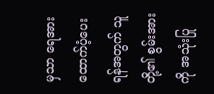မှသာ ရေအား ထောက်ပံ့ပေးရန်အတွက် သူတို့၏ စွမ်းအားကို အသုံးပြု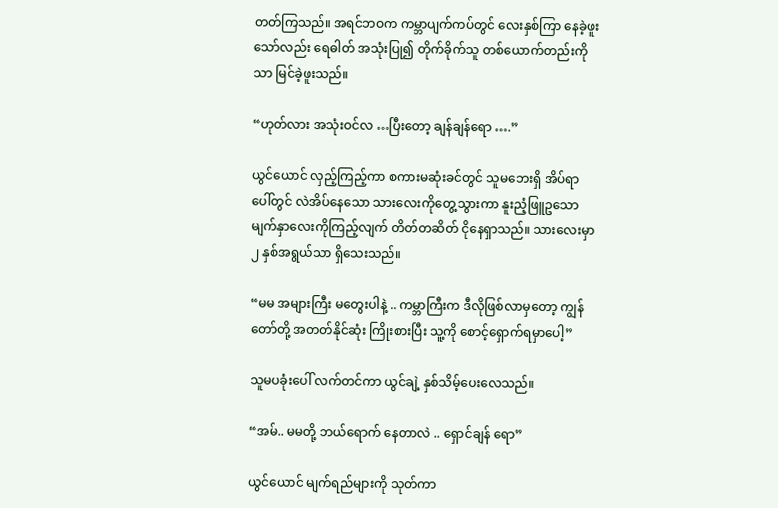တတ်ကြသည်။ အရင်ဘဝက ကမ္ဘာပျက်ကပ်တွင် လေးနှစ်ကြာ နေခဲ့ဖူးသော်လည်း ရေဓါတ် အသုံးပြု၍ တိုက်ခိုက်သူ တစ်ယောက်တည်းကိုသာ မြင်ခဲ့ဖူးသည်။

“ဟုတ်လား အသုံးဝင်လ …ပြီးတော့ ချန်ချန်ရော ….”

ယွင်ယောင် လှည့်ကြည့်ကာ စကားမဆုံးခင်တွင် သူမဘေးရှိ အိပ်ရာပေါ်တွင် လဲအိပ်နေသော သားလေးကိုတွေ့သွားကာ နူးညံ့ဖြူဥသော မျက်နှာလေးကိုကြည့်လျက် တိတ်တဆိတ် ငိုနေရှာသည်။ သားလေးမှာ ၂ နှစ်အရွယ်သာ ရှိသေးသည်။

“မမ အများကြီး မတွေးပါနဲ့ .. ကမ္ဘာကြီးက ဒီလိုဖြစ်လာမှတော့ ကျွန်တော်တို့ အတတ်နိုင်ဆုံး ကြိုးစားပြီး သူ့ကို စောင့်ရှောက်ရမှာပေါ့”

သူမပခုံးပေါ် လက်တင်ကာ ယွင်ချဲ့ နှစ်သိမ့်ပေးလေသည်။

“အမ်.. မမတို့ ဘယ်ရောက် နေတာလဲ .. ရှောင်ချန် ရော”

ယွင်ယောင် မျက်ရည်များကို သုတ်ကာ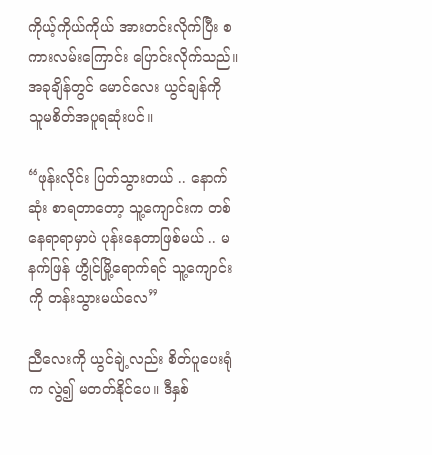ကိုယ့်ကိုယ်ကိုယ် အားတင်းလိုက်ပြီး စကားလမ်းကြောင်း ပြောင်းလိုက်သည်။ အခုချိန်တွင် မောင်လေး ယွင်ချန်ကို သူမစိတ်အပူရဆုံးပင်။

“ဖုန်းလိုင်း ပြတ်သွားတယ် .. နောက်ဆုံး စာရတာတော့ သူ့ကျောင်းက တစ်နေရာရာမှာပဲ ပုန်းနေတာဖြစ်မယ် .. မနက်ဖြန် ဟွိုင်မြို့ရောက်ရင် သူ့ကျောင်းကို တန်းသွားမယ်လေ”

ညီလေးကို ယွင်ချဲ့လည်း စိတ်ပူပေးရုံက လွဲ၍ မတတ်နိုင်ပေ။ ဒီနှစ်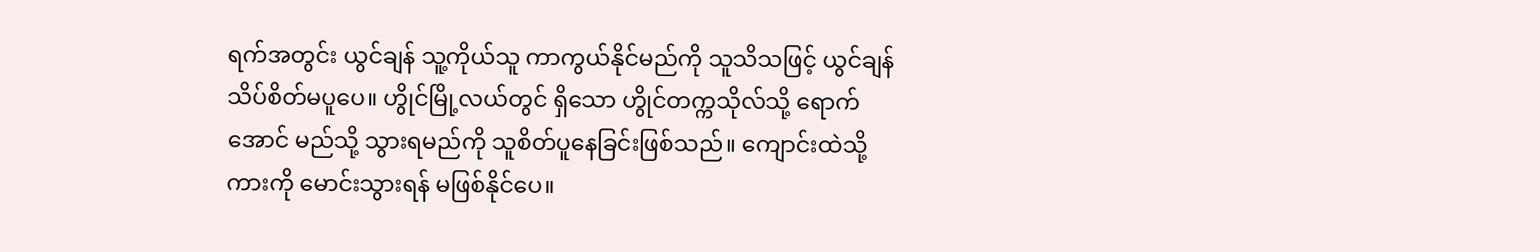ရက်အတွင်း ယွင်ချန် သူ့ကိုယ်သူ ကာကွယ်နိုင်မည်ကို သူသိသဖြင့် ယွင်ချန် သိပ်စိတ်မပူပေ။ ဟွိုင်မြို့လယ်တွင် ရှိသော ဟွိုင်တက္ကသိုလ်သို့ ရောက်အောင် မည်သို့ သွားရမည်ကို သူစိတ်ပူနေခြင်းဖြစ်သည်။ ကျောင်းထဲသို့ ကားကို မောင်းသွားရန် မဖြစ်နိုင်ပေ။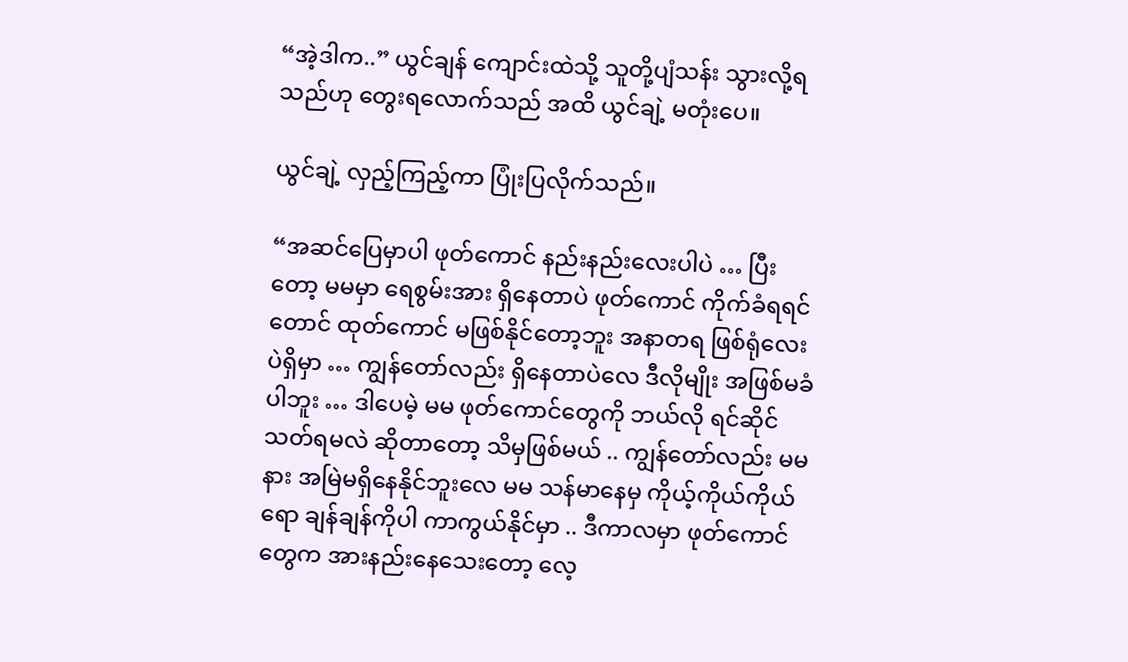“အဲ့ဒါက..” ယွင်ချန် ကျောင်းထဲသို့ သူတို့ပျံသန်း သွားလို့ရသည်ဟု တွေးရလောက်သည် အထိ ယွင်ချဲ့ မတုံးပေ။

ယွင်ချဲ့ လှည့်ကြည့်ကာ ပြုံးပြလိုက်သည်။

“အဆင်ပြေမှာပါ ဖုတ်ကောင် နည်းနည်းလေးပါပဲ … ပြီးတော့ မမမှာ ရေစွမ်းအား ရှိနေတာပဲ ဖုတ်ကောင် ကိုက်ခံရရင်တောင် ထုတ်ကောင် မဖြစ်နိုင်တော့ဘူး အနာတရ ဖြစ်ရုံလေးပဲရှိမှာ … ကျွန်တော်လည်း ရှိနေတာပဲလေ ဒီလိုမျိုး အဖြစ်မခံပါဘူး … ဒါပေမဲ့ မမ ဖုတ်ကောင်တွေကို ဘယ်လို ရင်ဆိုင်သတ်ရမလဲ ဆိုတာတော့ သိမှဖြစ်မယ် .. ကျွန်တော်လည်း မမနား အမြဲမရှိနေနိုင်ဘူးလေ မမ သန်မာနေမှ ကိုယ့်ကိုယ်ကိုယ်ရော ချန်ချန်ကိုပါ ကာကွယ်နိုင်မှာ .. ဒီကာလမှာ ဖုတ်ကောင်တွေက အားနည်းနေသေးတော့ လေ့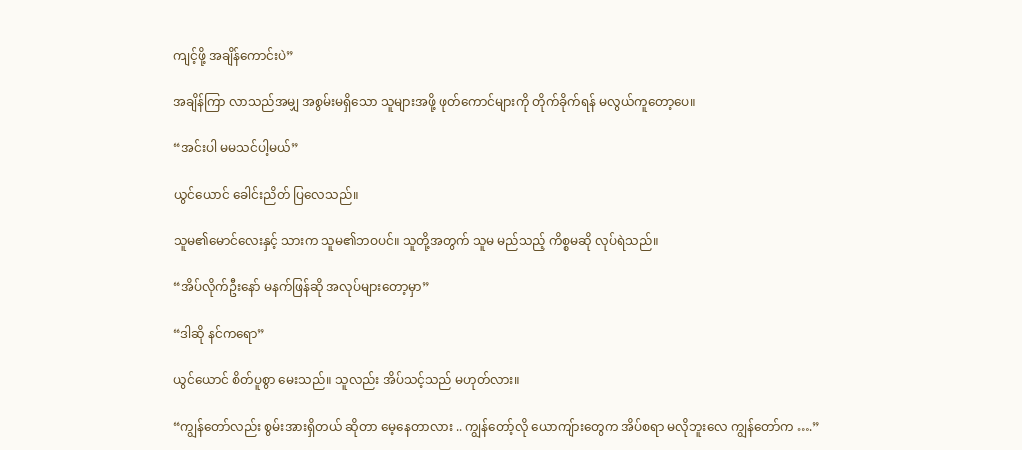ကျင့်ဖို့ အချိန်ကောင်းပဲ”

အချိန်ကြာ လာသည်အမျှ အစွမ်းမရှိသော သူများအဖို့ ဖုတ်ကောင်များကို တိုက်ခိုက်ရန် မလွယ်ကူတော့ပေ။

“အင်းပါ မမသင်ပါ့မယ်”

ယွင်ယောင် ခေါင်းညိတ် ပြလေသည်။

သူမ၏မောင်လေးနှင့် သားက သူမ၏ဘဝပင်။ သူတို့အတွက် သူမ မည်သည့် ကိစ္စမဆို လုပ်ရဲသည်။

“အိပ်လိုက်ဦးနော် မနက်ဖြန်ဆို အလုပ်များတော့မှာ”

“ဒါဆို နင်ကရော”

ယွင်ယောင် စိတ်ပူစွာ မေးသည်။ သူလည်း အိပ်သင့်သည် မဟုတ်လား။

“ကျွန်တော်လည်း စွမ်းအားရှိတယ် ဆိုတာ မေ့နေတာလား .. ကျွန်တော့်လို ယောကျ်ားတွေက အိပ်စရာ မလိုဘူးလေ ကျွန်တော်က ….”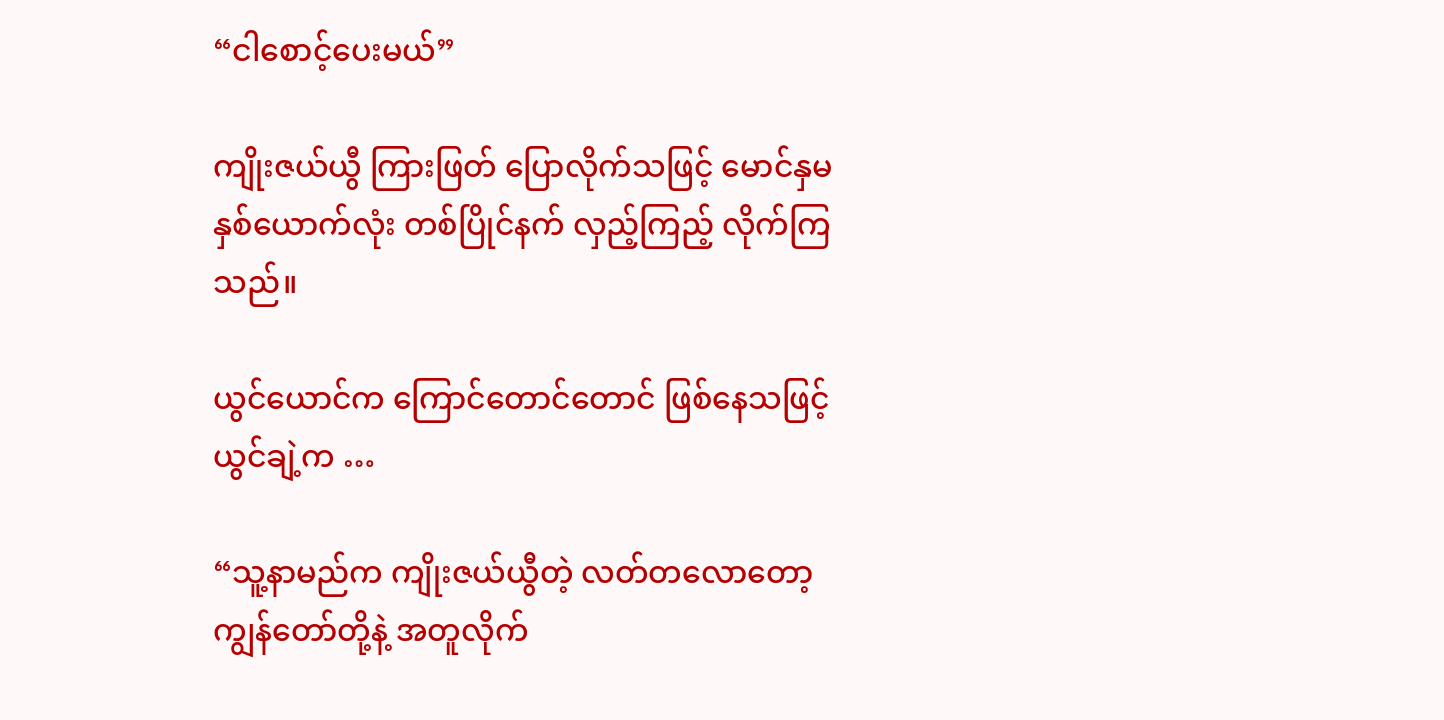“ငါစောင့်ပေးမယ်”

ကျိုးဇယ်ယွီ ကြားဖြတ် ပြောလိုက်သဖြင့် မောင်နှမ နှစ်ယောက်လုံး တစ်ပြိုင်နက် လှည့်ကြည့် လိုက်ကြသည်။

ယွင်ယောင်က ကြောင်တောင်တောင် ဖြစ်နေသဖြင့် ယွင်ချဲ့က …

“သူ့နာမည်က ကျိုးဇယ်ယွီတဲ့ လတ်တလောတော့ ကျွန်တော်တို့နဲ့ အတူလိုက်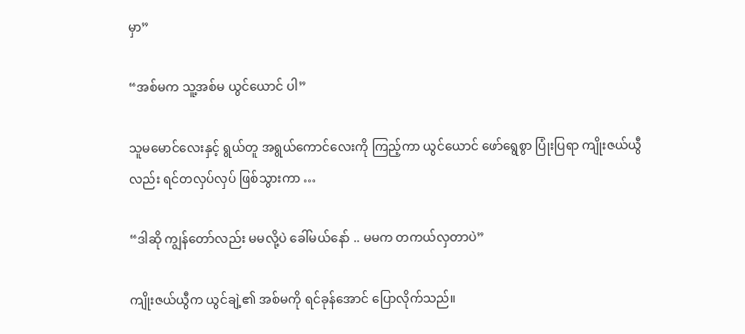မှာ”

“အစ်မက သူ့အစ်မ ယွင်ယောင် ပါ”

သူမမောင်လေးနှင့် ရွယ်တူ အရွယ်ကောင်လေးကို ကြည့်ကာ ယွင်ယောင် ဖော်ရွေစွာ ပြုံးပြရာ ကျိုးဇယ်ယွီလည်း ရင်တလှပ်လှပ် ဖြစ်သွားကာ …

“ဒါဆို ကျွန်တော်လည်း မမလို့ပဲ ခေါ်မယ်နော် .. မမက တကယ်လှတာပဲ”

ကျိုးဇယ်ယွီက ယွင်ချဲ့၏ အစ်မကို ရင်ခုန်အောင် ပြောလိုက်သည်။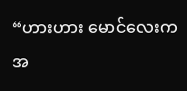“ဟားဟား မောင်လေးက အ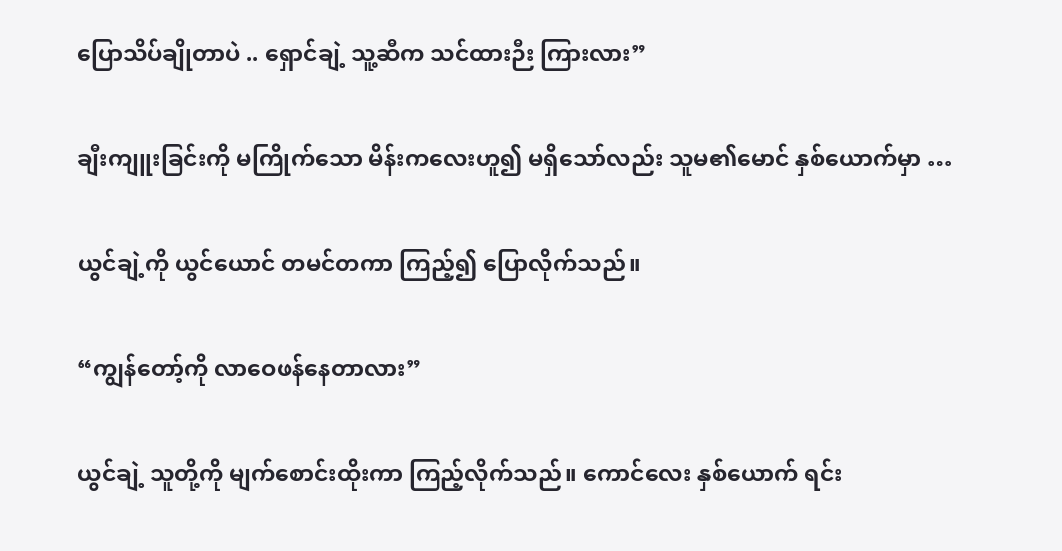ပြောသိပ်ချိုတာပဲ .. ရှောင်ချဲ့ သူ့ဆီက သင်ထားဉီး ကြားလား”

ချီးကျူးခြင်းကို မကြိုက်သော မိန်းကလေးဟူ၍ မရှိသော်လည်း သူမ၏မောင် နှစ်ယောက်မှာ …

ယွင်ချဲ့ကို ယွင်ယောင် တမင်တကာ ကြည့်၍ ပြောလိုက်သည်။

“ကျွန်တော့်ကို လာဝေဖန်နေတာလား”

ယွင်ချဲ့ သူတို့ကို မျက်စောင်းထိုးကာ ကြည့်လိုက်သည်။ ကောင်လေး နှစ်ယောက် ရင်း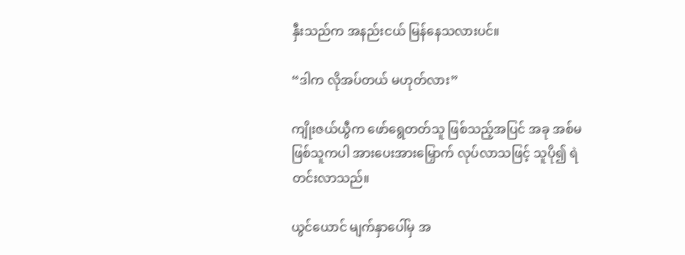နှီးသည်က အနည်းငယ် မြန်နေသလားပင်။

“ဒါက လိုအပ်တယ် မဟုတ်လား”

ကျိုးဇယ်ယွီက ဖော်ရွေတတ်သူ ဖြစ်သည့်အပြင် အခု အစ်မဖြစ်သူကပါ အားပေးအားမြှောက် လုပ်လာသဖြင့် သူပို၍ ရဲတင်းလာသည်။

ယွင်ယောင် မျက်နှာပေါ်မှ အ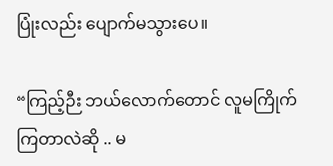ပြုံးလည်း ပျောက်မသွားပေ။

“ကြည့်ဉီး ဘယ်လောက်တောင် လူမကြိုက်ကြတာလဲဆို .. မ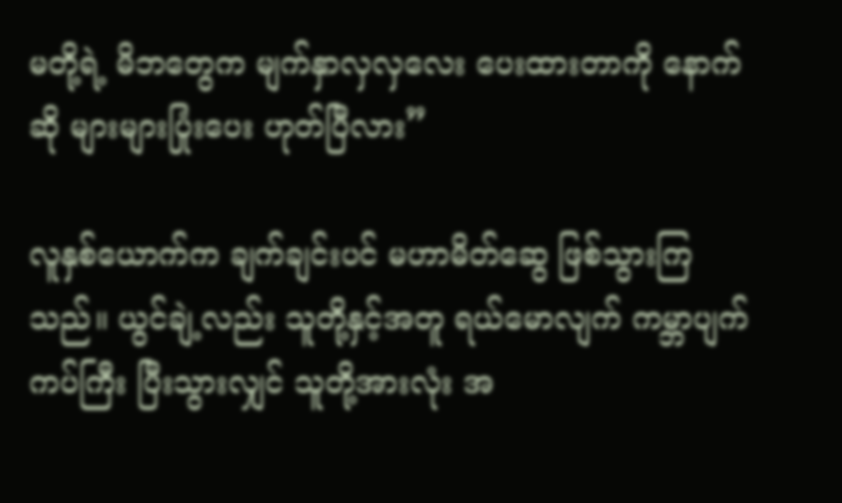မတို့ရဲ့ မိဘတွေက မျက်နှာလှလှလေး ပေးထားတာကို နောက်ဆို များများပြုံးပေး ဟုတ်ပြီလား”

လူနှစ်ယောက်က ချက်ချင်းပင် မဟာမိတ်ဆွေ ဖြစ်သွားကြသည်။ ယွင်ချဲ့လည်း သူတို့နှင့်အတူ ရယ်မောလျက် ကမ္ဘာပျက်ကပ်ကြီး ပြီးသွားလျှင် သူတို့အားလုံး အ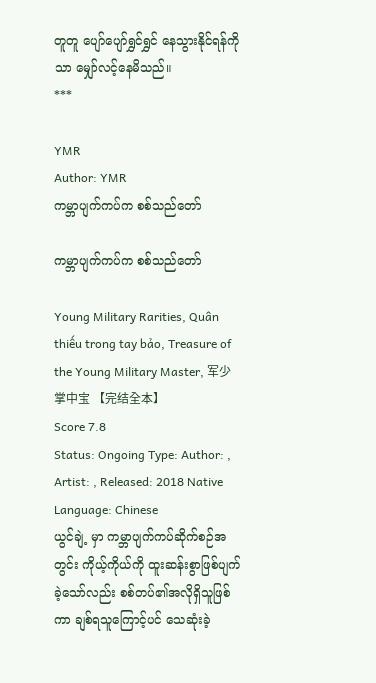တူတူ ပျော်ပျော်ရွှင်ရွှင် နေသွားနိုင်ရန်ကိုသာ မျှော်လင့်နေမိသည်။
***

YMR
Author: YMR
ကမ္ဘာပျက်ကပ်က စစ်သည်တော်

ကမ္ဘာပျက်ကပ်က စစ်သည်တော်

Young Military Rarities, Quân thiếu trong tay bảo, Treasure of the Young Military Master, 军少掌中宝 【完结全本】
Score 7.8
Status: Ongoing Type: Author: , Artist: , Released: 2018 Native Language: Chinese
ယွင်ချဲ့ မှာ ကမ္ဘာပျက်ကပ်ဆိုက်စဉ်အတွင်း ကိုယ့်ကိုယ်ကို ထူးဆန်းစွာဖြစ်ပျက်ခဲ့သော်လည်း စစ်တပ်၏အလိုရှိသူဖြစ်ကာ ချစ်ရသူကြောင့်ပင် သေဆုံးခဲ့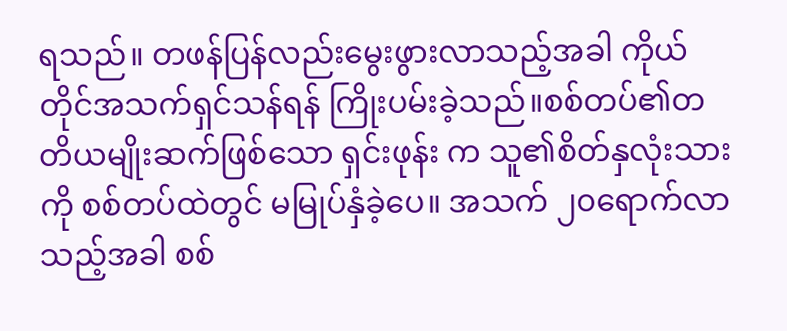ရသည်။ တဖန်ပြန်လည်းမွေးဖွားလာသည့်အခါ ကိုယ်တိုင်အသက်ရှင်သန်ရန် ကြိုးပမ်းခဲ့သည်။စစ်တပ်၏တတိယမျိုးဆက်ဖြစ်သော ရှင်းဖုန်း က သူ၏စိတ်နှလုံးသားကို စစ်တပ်ထဲတွင် မမြုပ်နှံခဲ့ပေ။ အသက် ၂၀ရောက်လာသည့်အခါ စစ်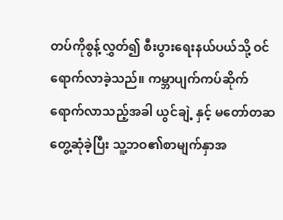တပ်ကိုစွန့်လွှတ်၍ စီးပွားရေးနယ်ပယ်သို့ ဝင်ရောက်လာခဲ့သည်။ ကမ္ဘာပျက်ကပ်ဆိုက်ရောက်လာသည့်အခါ ယွင်ချဲ့ နှင့် မတော်တဆတွေ့ဆုံခဲ့ပြီး သူ့ဘဝ၏စာမျက်နှာအ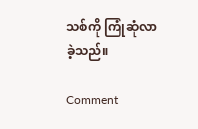သစ်ကို ကြုံဆုံလာခဲ့သည်။

Comment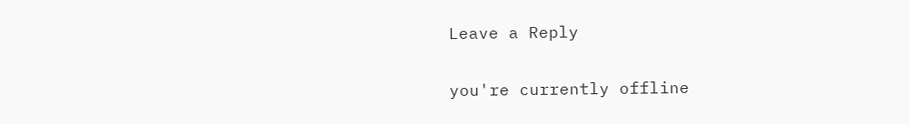Leave a Reply

you're currently offline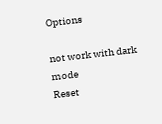Options

not work with dark mode
Reset